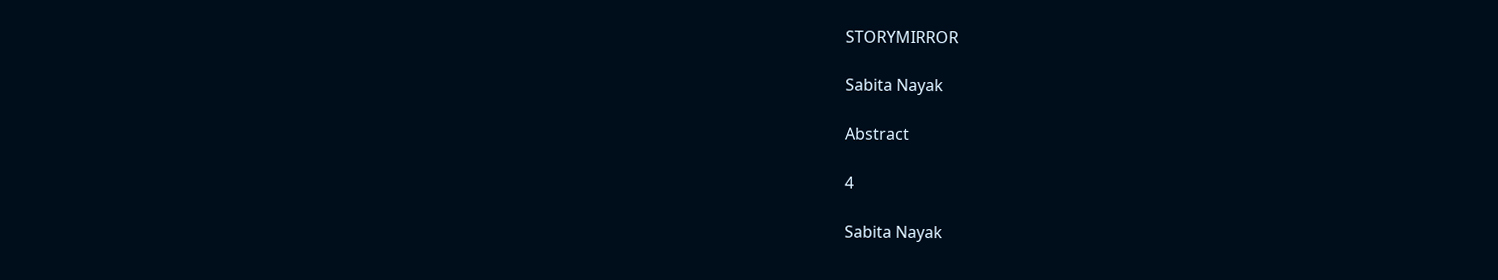STORYMIRROR

Sabita Nayak

Abstract

4

Sabita Nayak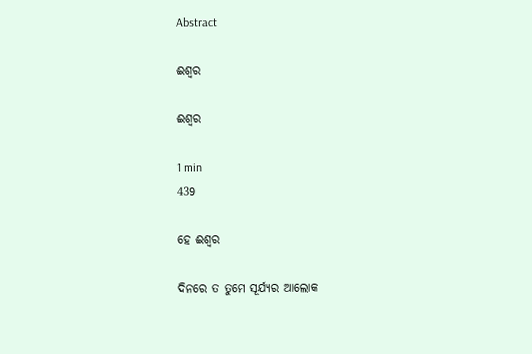Abstract

ଈଶ୍ବର

ଈଶ୍ବର

1 min
439

ହେ ଈଶ୍ବର

ଦିନରେ ତ ତୁମେ ସୂର୍ଯ୍ୟର ଆଲୋକ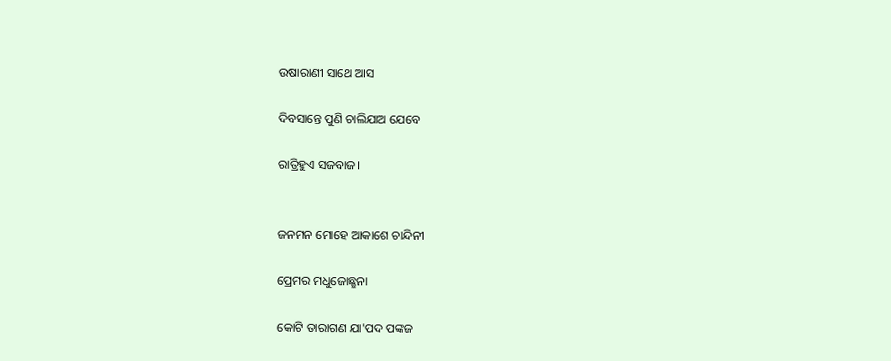ଉଷାରାଣୀ ସାଥେ ଆସ

ଦିବସାନ୍ତେ ପୁଣି ଚାଲିଯାଅ ଯେବେ

ରାତ୍ରିହୁଏ ସଜବାଜ।


ଜନମନ ମୋହେ ଆକାଶେ ଚାନ୍ଦିନୀ

ପ୍ରେମର ମଧୁଜୋଛ୍ଛନା

କୋଟି ତାରାଗଣ ଯା'ପଦ ପଙ୍କଜ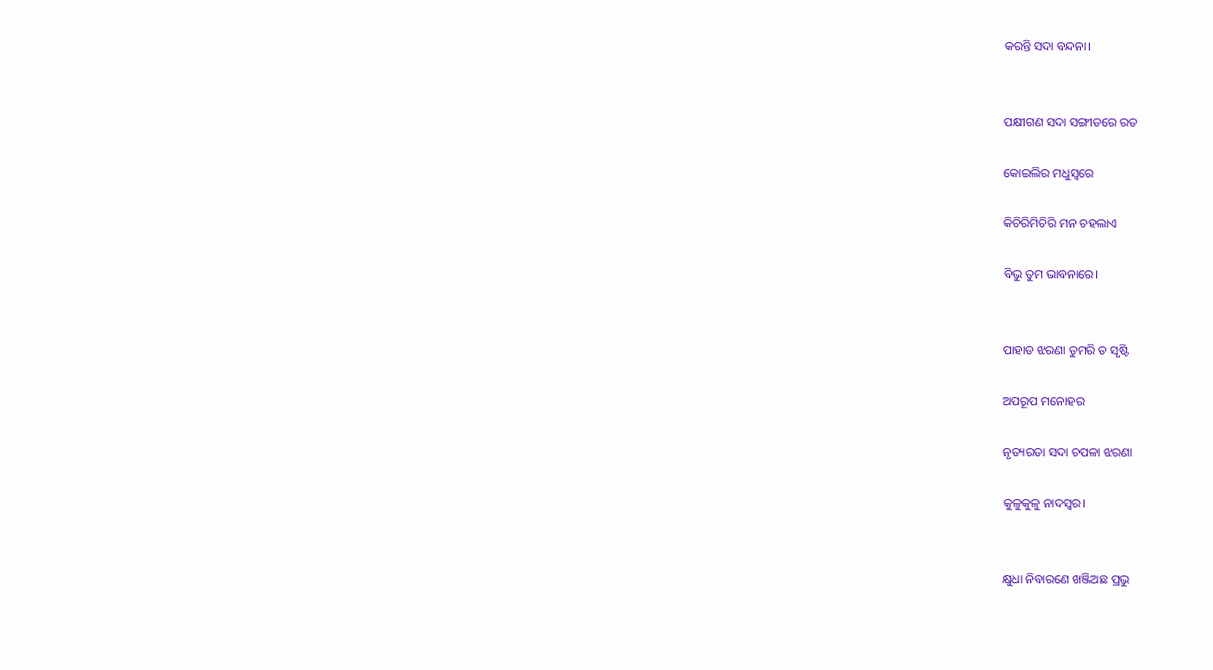କରନ୍ତି ସଦା ବନ୍ଦନା।


ପକ୍ଷୀଗଣ ସଦା ସଙ୍ଗୀତରେ ରତ

କୋଇଲିର ମଧୁସ୍ବରେ

କିଚିରିମିଚିରି ମନ ଚହଲାଏ

ବିଭୁ ତୁମ ଭାବନାରେ।


ପାହାଡ ଝରଣା ତୁମରି ତ ସୃଷ୍ଟି

ଅପରୂପ ମନୋହର

ନୃତ୍ୟରତା ସଦା ଚପଳା ଝରଣା

କୁଳୁକୁଳୁ ନାଦସ୍ବର।


କ୍ଷୁଧା ନିବାରଣେ ଖଞ୍ଜିଅଛ ପ୍ରଭୁ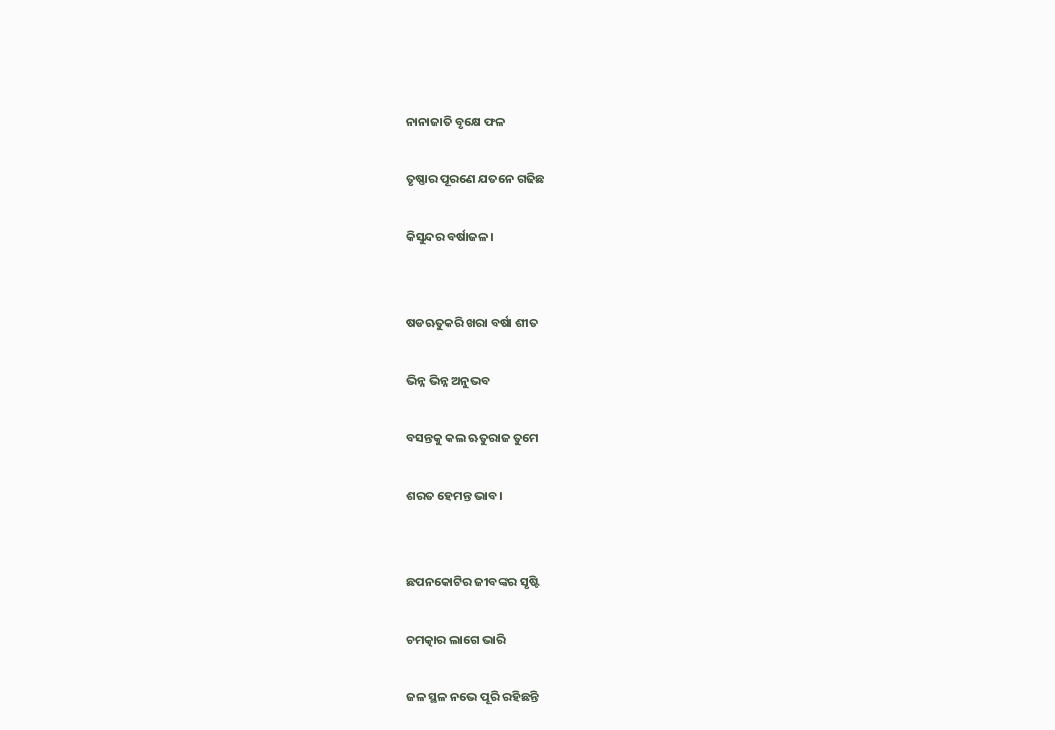ନାନାଜାତି ବୃକ୍ଷେ ଫଳ

ତୃଷ୍ଣାର ପୂରଣେ ଯତନେ ଗଢିଛ

କିସୁନ୍ଦର ବର୍ଷାଜଳ।


ଷଡଋତୁକରି ଖରା ବର୍ଷା ଶୀତ

ଭିନ୍ନ ଭିନ୍ନ ଅନୁଭବ

ବସନ୍ତକୁ କଲ ଋତୁରାଜ ତୁମେ

ଶରତ ହେମନ୍ତ ଭାବ।


ଛପନକୋଟିର ଜୀବଙ୍କର ସୃଷ୍ଟି

ଚମତ୍କାର ଲାଗେ ଭାରି

ଜଳ ସ୍ଥଳ ନଭେ ପୂରି ରହିଛନ୍ତି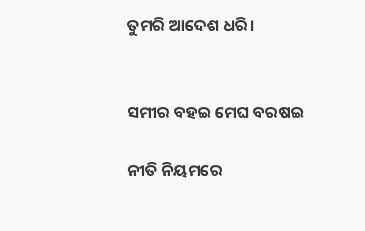ତୁମରି ଆଦେଶ ଧରି।


ସମୀର ବହଇ ମେଘ ବରଷଇ

ନୀତି ନିୟମରେ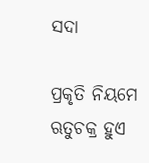ସଦା

ପ୍ରକୃତି ନିୟମେ ଋତୁଚକ୍ର ହୁଏ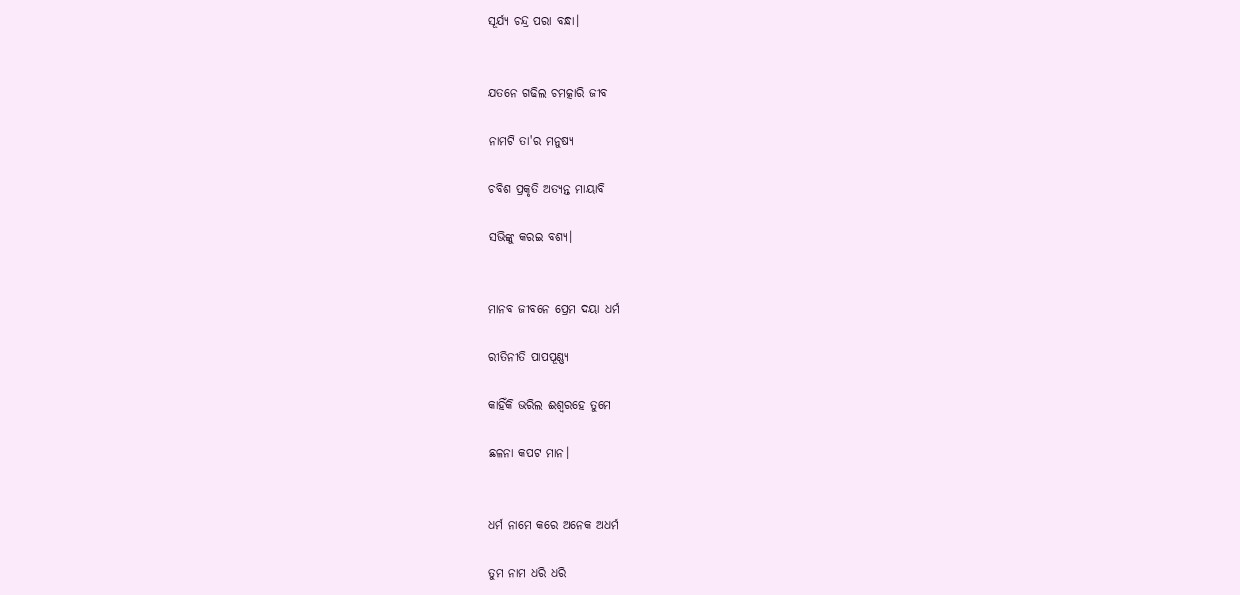ସୂର୍ଯ୍ୟ ଚନ୍ଦ୍ର ପରା ବନ୍ଧା।


ଯତନେ ଗଢିଲ ଚମତ୍କାରି ଜୀବ

ନାମଟି ତା'ର ମନୁଷ୍ୟ

ଚବିଶ ପ୍ରକୃତି ଅତ୍ୟନ୍ତ ମାୟାବି

ସଭିଙ୍କୁ କରଇ ବଶ୍ୟ।


ମାନବ ଜୀବନେ ପ୍ରେମ ଦୟା ଧର୍ମ

ରୀତିନୀତି ପାପପୂଣ୍ଣ୍ୟ

କାହିଁକି ଭରିଲ ଈଶ୍ବରହେ ତୁମେ

ଛଳନା କପଟ ମାନ।


ଧର୍ମ ନାମେ କରେ ଅନେକ ଅଧର୍ମ

ତୁମ ନାମ ଧରି ଧରି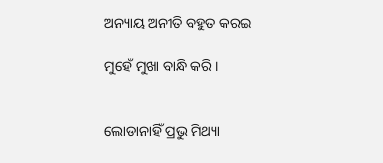ଅନ୍ୟାୟ ଅନୀତି ବହୁତ କରଇ

ମୁହେଁ ମୁଖା ବାନ୍ଧି କରି।


ଲୋଡାନାହିଁ ପ୍ରଭୁ ମିଥ୍ୟା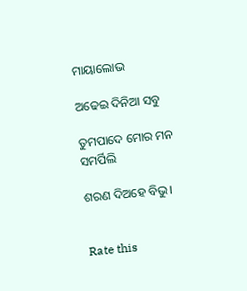ମାୟାଲୋଭ

ଅଢେଇ ଦିନିଆ ସବୁ

ତୁମପାଦେ ମୋର ମନ ସମର୍ପିଲି

ଶରଣ ଦିଅହେ ବିଭୁ।


Rate this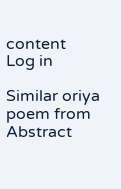content
Log in

Similar oriya poem from Abstract